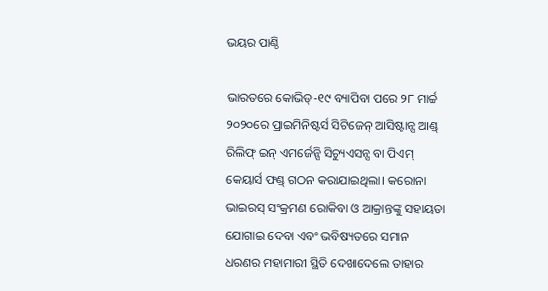ଭୟର ପାଣ୍ଠି

ଭାରତରେ କୋଭିଡ୍‌-୧୯ ବ୍ୟାପିବା ପରେ ୨୮ ମାର୍ଚ୍ଚ ୨୦୨୦ରେ ପ୍ରାଇମିନିଷ୍ଟର୍ସ ସିଟିଜେନ୍‌ ଆସିଷ୍ଟାନ୍ସ ଆଣ୍ଡ୍‌ ରିଲିଫ୍‌ ଇନ୍‌ ଏମର୍ଜେନ୍ସି ସିଚ୍ୟୁଏସନ୍ସ ବା ପିଏମ୍‌ କେୟାର୍ସ ଫଣ୍ଡ୍‌ ଗଠନ କରାଯାଇଥିଲା। କରୋନା ଭାଇରସ୍‌ ସଂକ୍ରମଣ ରୋକିବା ଓ ଆକ୍ରାନ୍ତଙ୍କୁ ସହାୟତା ଯୋଗାଇ ଦେବା ଏବଂ ଭବିଷ୍ୟତରେ ସମାନ ଧରଣର ମହାମାରୀ ସ୍ଥିତି ଦେଖାଦେଲେ ତାହାର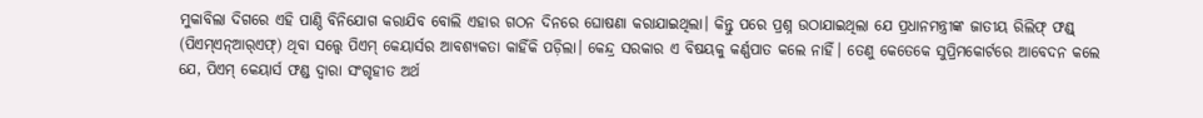ମୁକାବିଲା ଦିଗରେ ଏହି ପାଣ୍ଠି ବିନିଯୋଗ କରାଯିବ ବୋଲି ଏହାର ଗଠନ ଦିନରେ ଘୋଷଣା କରାଯାଇଥିଲା। କିନ୍ତୁ ପରେ ପ୍ରଶ୍ନ ଉଠାଯାଇଥିଲା ଯେ ପ୍ରଧାନମନ୍ତ୍ରୀଙ୍କ ଜାତୀୟ ରିଲିଫ୍‌ ଫଣ୍ଡ୍‌ (ପିଏମ୍‌ଏନ୍‌ଆର୍‌ଏଫ୍‌) ଥିବା ସତ୍ତ୍ୱେ ପିଏମ୍‌ କେୟାର୍ସର ଆବଶ୍ୟକତା କାହିଁକି ପଡ଼ିଲା। କେନ୍ଦ୍ର ସରକାର ଏ ବିଷୟକୁ କର୍ଣ୍ଣପାତ କଲେ ନାହିଁ। ତେଣୁ କେତେକେ ସୁପ୍ରିମକୋର୍ଟରେ ଆବେଦନ କଲେ ଯେ, ପିଏମ୍‌ କେୟାର୍ସ ଫଣ୍ଡ ଦ୍ୱାରା ସଂଗୃହୀତ ଅର୍ଥ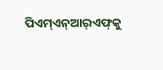ପିଏମ୍‌ଏନ୍‌ଆର୍‌ଏଫ୍‌କୁ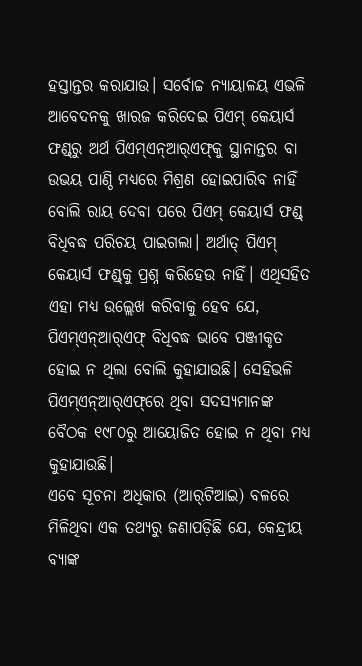ହସ୍ତାନ୍ତର କରାଯାଉ। ସର୍ବୋଚ୍ଚ ନ୍ୟାୟାଳୟ ଏଭଳି ଆବେଦନକୁ ଖାରଜ କରିଦେଇ ପିଏମ୍‌ କେୟାର୍ସ ଫଣ୍ଡ୍‌ରୁ ଅର୍ଥ ପିଏମ୍‌ଏନ୍‌ଆର୍‌ଏଫ୍‌କୁ ସ୍ଥାନାନ୍ତର ବା ଉଭୟ ପାଣ୍ଠି ମଧ୍ୟରେ ମିଶ୍ରଣ ହୋଇପାରିବ ନାହିଁ ବୋଲି ରାୟ ଦେବା ପରେ ପିଏମ୍‌ କେୟାର୍ସ ଫଣ୍ଡ୍‌ ବିଧିବଦ୍ଧ ପରିଚୟ ପାଇଗଲା। ଅର୍ଥାତ୍‌ ପିଏମ୍‌ କେୟାର୍ସ ଫଣ୍ଡ୍‌କୁ ପ୍ରଶ୍ନ କରିହେଉ ନାହିଁ। ଏଥିସହିତ ଏହା ମଧ୍ୟ ଉଲ୍ଲେଖ କରିବାକୁ ହେବ ଯେ, ପିଏମ୍‌ଏନ୍‌ଆର୍‌ଏଫ୍‌ ବିଧିବଦ୍ଧ ଭାବେ ପଞ୍ଜୀକୃତ ହୋଇ ନ ଥିଲା ବୋଲି କୁହାଯାଉଛି। ସେହିଭଳି ପିଏମ୍‌ଏନ୍‌ଆର୍‌ଏଫ୍‌ରେ ଥିବା ସଦସ୍ୟମାନଙ୍କ ବୈଠକ ୧୯୮୦ରୁ ଆୟୋଜିତ ହୋଇ ନ ଥିବା ମଧ୍ୟ କୁହାଯାଉଛି।
ଏବେ ସୂଚନା ଅଧିକାର (ଆର୍‌ଟିଆଇ) ବଳରେ ମିଳିଥିବା ଏକ ତଥ୍ୟରୁ ଜଣାପଡ଼ିଛି ଯେ, କେନ୍ଦ୍ରୀୟ ବ୍ୟାଙ୍କ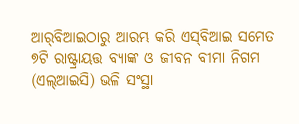ଆର୍‌ବିଆଇଠାରୁ ଆରମ୍ଭ କରି ଏସ୍‌ବିଆଇ ସମେତ ୭ଟି ରାଷ୍ଟ୍ରାୟତ୍ତ ବ୍ୟାଙ୍କ ଓ ଜୀବନ ବୀମା ନିଗମ (ଏଲ୍‌ଆଇସି) ଭଳି ସଂସ୍ଥା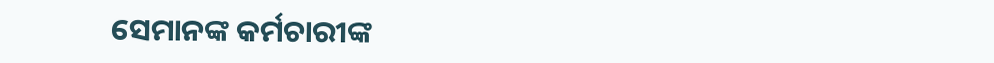ସେମାନଙ୍କ କର୍ମଚାରୀଙ୍କ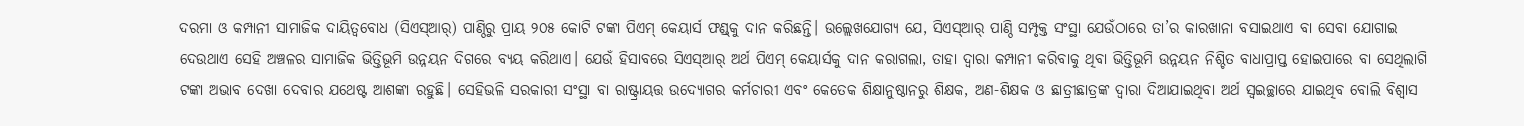ଦରମା ଓ କମ୍ପାନୀ ସାମାଜିକ ଦାୟିତ୍ୱବୋଧ (ସିଏସ୍‌ଆର୍‌) ପାଣ୍ଠିରୁ ପ୍ରାୟ ୨୦୫ କୋଟି ଟଙ୍କା ପିଏମ୍‌ କେୟାର୍ସ ଫଣ୍ଡ୍‌କୁ ଦାନ କରିଛନ୍ତି। ଉଲ୍ଲେଖଯୋଗ୍ୟ ଯେ, ସିଏସ୍‌ଆର୍‌ ପାଣ୍ଠି ସମ୍ପୃକ୍ତ ସଂସ୍ଥା ଯେଉଁଠାରେ ତା’ର କାରଖାନା ବସାଇଥାଏ ବା ସେବା ଯୋଗାଇ ଦେଉଥାଏ ସେହି ଅଞ୍ଚଳର ସାମାଜିକ ଭିତ୍ତିଭୂମି ଉନ୍ନୟନ ଦିଗରେ ବ୍ୟୟ କରିଥାଏ। ଯେଉଁ ହିସାବରେ ସିଏସ୍‌ଆର୍‌ ଅର୍ଥ ପିଏମ୍‌ କେୟାର୍ସକୁ ଦାନ କରାଗଲା, ତାହା ଦ୍ୱାରା କମ୍ପାନୀ କରିବାକୁ ଥିବା ଭିତ୍ତିଭୂମି ଉନ୍ନୟନ ନିଶ୍ଚିତ ବାଧାପ୍ରାପ୍ତ ହୋଇପାରେ ବା ସେଥିଲାଗି ଟଙ୍କା ଅଭାବ ଦେଖା ଦେବାର ଯଥେଷ୍ଟ ଆଶଙ୍କା ରହୁଛି। ସେହିଭଳି ସରକାରୀ ସଂସ୍ଥା ବା ରାଷ୍ଟ୍ରାୟତ୍ତ ଉଦ୍ୟୋଗର କର୍ମଚାରୀ ଏବଂ କେତେକ ଶିକ୍ଷାନୁଷ୍ଠାନରୁ ଶିକ୍ଷକ, ଅଣ-ଶିକ୍ଷକ ଓ ଛାତ୍ରୀଛାତ୍ରଙ୍କ ଦ୍ୱାରା ଦିଆଯାଇଥିବା ଅର୍ଥ ସ୍ବଇଚ୍ଛାରେ ଯାଇଥିବ ବୋଲି ବିଶ୍ୱାସ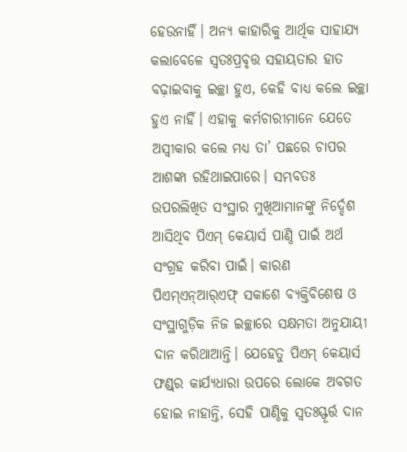ହେଉନାହିଁ। ଅନ୍ୟ କାହାରିକୁ ଆର୍ଥିକ ସାହାଯ୍ୟ କଲାବେଳେ ସ୍ବତଃପ୍ରବୃତ୍ତ ସହାୟତାର ହାତ ବଢ଼ାଇବାକୁ ଇଚ୍ଛା ହୁଏ, କେହି ବାଧ୍ୟ କଲେ ଇଚ୍ଛା ହୁଏ ନାହିଁ। ଏହାକୁ କର୍ମଚାରୀମାନେ ଯେତେ ଅସ୍ବୀକାର କଲେ ମଧ୍ୟ ତା’ ପଛରେ ଚାପର ଆଶଙ୍କା ରହିଥାଇପାରେ। ସମ୍ଭବତଃ ଉପରଲିଖିତ ସଂସ୍ଥାର ମୁଖିଆମାନଙ୍କୁ ନିର୍ଦ୍ଦେଶ ଆସିଥିବ ପିଏମ୍‌ କେୟାର୍ସ ପାଣ୍ଠି ପାଇଁ ଅର୍ଥ ସଂଗ୍ରହ କରିବା ପାଇଁ। କାରଣ ପିଏମ୍‌ଏନ୍‌ଆର୍‌ଏଫ୍‌ ସକାଶେ ବ୍ୟକ୍ତିବିଶେଷ ଓ ସଂସ୍ଥାଗୁଡ଼ିକ ନିଜ ଇଚ୍ଛାରେ ସକ୍ଷମତା ଅନୁଯାୟୀ ଦାନ କରିଥାଆନ୍ତି। ଯେହେତୁ ପିଏମ୍‌ କେୟାର୍ସ ଫଣ୍ଡ୍‌ର କାର୍ଯ୍ୟଧାରା ଉପରେ ଲୋକେ ଅବଗତ ହୋଇ ନାହାନ୍ତି, ସେହି ପାଣ୍ଠିକୁ ସ୍ବତଃସ୍ଫୂର୍ତ୍ତ ଦାନ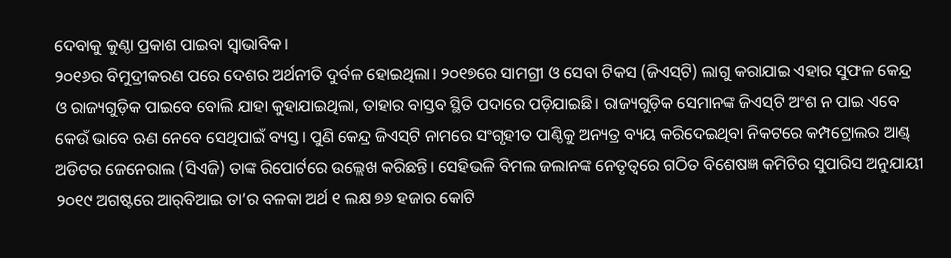ଦେବାକୁ କୁଣ୍ଠା ପ୍ରକାଶ ପାଇବା ସ୍ବାଭାବିକ।
୨୦୧୬ର ବିମୁଦ୍ରୀକରଣ ପରେ ଦେଶର ଅର୍ଥନୀତି ଦୁର୍ବଳ ହୋଇଥିଲା। ୨୦୧୭ରେ ସାମଗ୍ରୀ ଓ ସେବା ଟିକସ (ଜିଏସ୍‌ଟି) ଲାଗୁ କରାଯାଇ ଏହାର ସୁଫଳ କେନ୍ଦ୍ର ଓ ରାଜ୍ୟଗୁଡ଼ିକ ପାଇବେ ବୋଲି ଯାହା କୁହାଯାଇଥିଲା, ତାହାର ବାସ୍ତବ ସ୍ଥିତି ପଦାରେ ପଡ଼ିଯାଇଛି। ରାଜ୍ୟଗୁଡ଼ିକ ସେମାନଙ୍କ ଜିଏସ୍‌ଟି ଅଂଶ ନ ପାଇ ଏବେ କେଉଁ ଭାବେ ଋଣ ନେବେ ସେଥିପାଇଁ ବ୍ୟସ୍ତ। ପୁଣି କେନ୍ଦ୍ର ଜିଏସ୍‌ଟି ନାମରେ ସଂଗୃହୀତ ପାଣ୍ଠିକୁ ଅନ୍ୟତ୍ର ବ୍ୟୟ କରିଦେଇଥିବା ନିକଟରେ କମ୍ପଟ୍ରୋଲର ଆଣ୍ଡ୍‌ ଅଡିଟର ଜେନେରାଲ (ସିଏଜି) ତାଙ୍କ ରିପୋର୍ଟରେ ଉଲ୍ଲେଖ କରିଛନ୍ତି। ସେହିଭଳି ବିମଲ ଜଲାନଙ୍କ ନେତୃତ୍ୱରେ ଗଠିତ ବିଶେଷଜ୍ଞ କମିଟିର ସୁପାରିସ ଅନୁଯାୟୀ ୨୦୧୯ ଅଗଷ୍ଟରେ ଆର୍‌ବିଆଇ ତା’ର ବଳକା ଅର୍ଥ ୧ ଲକ୍ଷ ୭୬ ହଜାର କୋଟି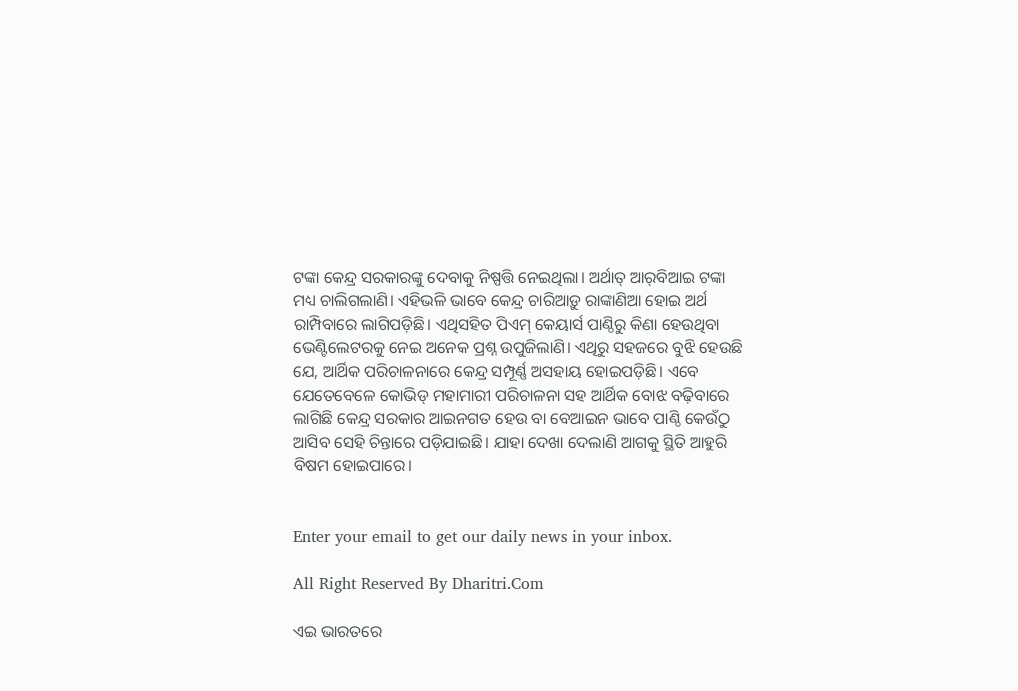ଟଙ୍କା କେନ୍ଦ୍ର ସରକାରଙ୍କୁ ଦେବାକୁ ନିଷ୍ପତ୍ତି ନେଇଥିଲା। ଅର୍ଥାତ୍‌ ଆର୍‌ବିଆଇ ଟଙ୍କା ମଧ୍ୟ ଚାଲିଗଲାଣି। ଏହିଭଳି ଭାବେ କେନ୍ଦ୍ର ଚାରିଆଡ଼ୁ ରାଙ୍କାଣିଆ ହୋଇ ଅର୍ଥ ରାମ୍ପିବାରେ ଲାଗିପଡ଼ିଛି। ଏଥିସହିତ ପିଏମ୍‌ କେୟାର୍ସ ପାଣ୍ଠିରୁ କିଣା ହେଉଥିବା ଭେଣ୍ଟିଲେଟରକୁ ନେଇ ଅନେକ ପ୍ରଶ୍ନ ଉପୁଜିଲାଣି। ଏଥିରୁ ସହଜରେ ବୁଝି ହେଉଛି ଯେ, ଆର୍ଥିକ ପରିଚାଳନାରେ କେନ୍ଦ୍ର ସମ୍ପୂର୍ଣ୍ଣ ଅସହାୟ ହୋଇପଡ଼ିଛି। ଏବେ ଯେତେବେଳେ କୋଭିଡ୍‌ ମହାମାରୀ ପରିଚାଳନା ସହ ଆର୍ଥିକ ବୋଝ ବଢ଼ିବାରେ ଲାଗିଛି କେନ୍ଦ୍ର ସରକାର ଆଇନଗତ ହେଉ ବା ବେଆଇନ ଭାବେ ପାଣ୍ଠି କେଉଁଠୁ ଆସିବ ସେହି ଚିନ୍ତାରେ ପଡ଼ିଯାଇଛି। ଯାହା ଦେଖା ଦେଲାଣି ଆଗକୁ ସ୍ଥିତି ଆହୁରି ବିଷମ ହୋଇପାରେ।


Enter your email to get our daily news in your inbox.

All Right Reserved By Dharitri.Com

ଏଇ ଭାରତରେ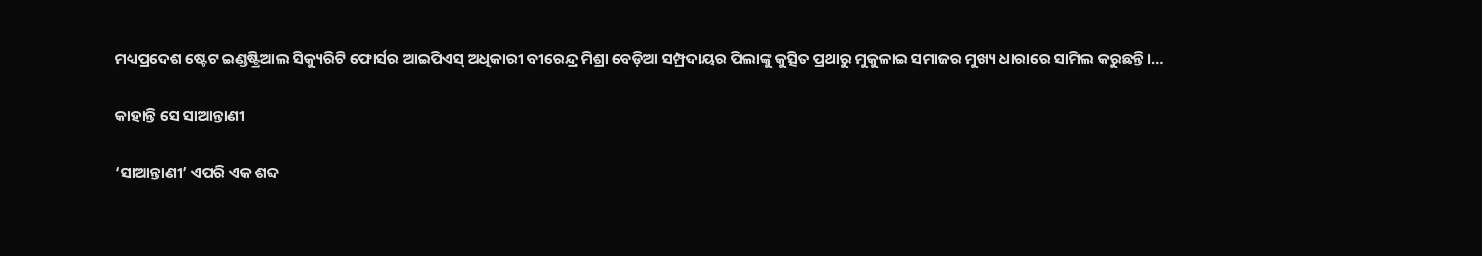ମଧ୍ୟପ୍ରଦେଶ ଷ୍ଟେଟ ଇଣ୍ଡଷ୍ଟ୍ରିଆଲ ସିକ୍ୟୁରିଟି ଫୋର୍ସର ଆଇପିଏସ୍‌ ଅଧିକାରୀ ବୀରେନ୍ଦ୍ର ମିଶ୍ରା ବେଡ଼ିଆ ସମ୍ପ୍ରଦାୟର ପିଲାଙ୍କୁ କୁତ୍ସିତ ପ୍ରଥାରୁ ମୁକୁଳାଇ ସମାଜର ମୁଖ୍ୟ ଧାରାରେ ସାମିଲ କରୁଛନ୍ତି।…

କାହାନ୍ତି ସେ ସାଆନ୍ତାଣୀ

‘ସାଆନ୍ତାଣୀ’ ଏପରି ଏକ ଶବ୍ଦ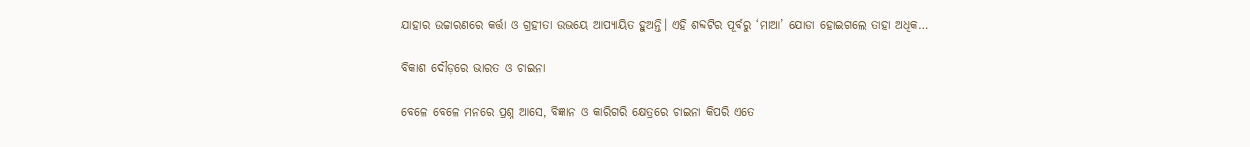ଯାହାର ଉଚ୍ଚାରଣରେ କର୍ତ୍ତା ଓ ଗ୍ରହୀତା ଉଭୟେ ଆପ୍ୟାୟିତ ହୁଅନ୍ତି। ଏହି ଶବ୍ଦଟିର ପୂର୍ବରୁ ‘ମାଆ’ ଯୋଡା ହୋଇଗଲେ ତାହା ଅଧିକ…

ବିକାଶ ଦୌଡ଼ରେ ଭାରତ ଓ ଚାଇନା

ବେଳେ ବେଳେ ମନରେ ପ୍ରଶ୍ନ ଆସେ, ବିଜ୍ଞାନ ଓ କାରିଗରି କ୍ଷେତ୍ରରେ ଚାଇନା କିପରି ଏତେ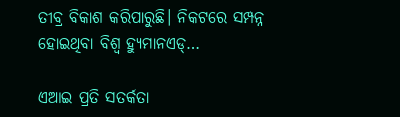ତୀବ୍ର ବିକାଶ କରିପାରୁଛି। ନିକଟରେ ସମ୍ପନ୍ନ ହୋଇଥିବା ବିଶ୍ୱ ହ୍ୟୁମାନଏଡ୍‌…

ଏଆଇ ପ୍ରତି ସତର୍କତା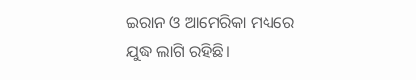ଇରାନ ଓ ଆମେରିକା ମଧ୍ୟରେ ଯୁଦ୍ଧ ଲାଗି ରହିଛି।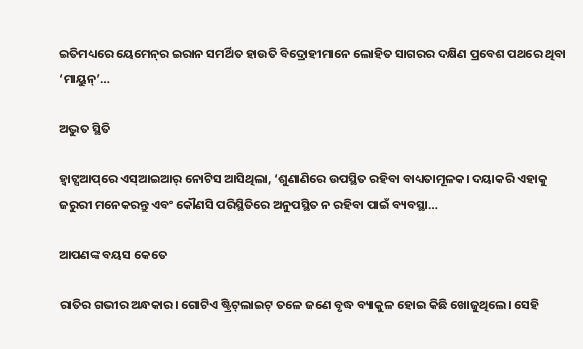ଇତିମଧ୍ୟରେ ୟେମେନ୍‌ର ଇରାନ ସମର୍ଥିତ ହାଉତି ବିଦ୍ରୋହୀମାନେ ଲୋହିତ ସାଗରର ଦକ୍ଷିଣ ପ୍ରବେଶ ପଥରେ ଥିବା ‘ମାୟୁନ୍‌’…

ଅଦ୍ଭୁତ ସ୍ଥିତି

ହ୍ୱାଟ୍ସଆପ୍‌ରେ ଏସ୍‌ଆଇଆର୍‌ ନୋଟିସ ଆସିଥିଲା, ‘ଶୁଣାଣିରେ ଉପସ୍ଥିତ ରହିବା ବାଧ୍ୟତାମୂଳକ। ଦୟାକରି ଏହାକୁ ଜରୁରୀ ମନେକରନ୍ତୁ ଏବଂ କୌଣସି ପରିସ୍ଥିତିରେ ଅନୁପସ୍ଥିତ ନ ରହିବା ପାଇଁ ବ୍ୟବସ୍ଥା…

ଆପଣଙ୍କ ବୟସ କେତେ

ରାତିର ଗଭୀର ଅନ୍ଧକାର। ଗୋଟିଏ ଷ୍ଟ୍ରିଟ୍‌ଲାଇଟ୍‌ ତଳେ ଜଣେ ବୃଦ୍ଧ ବ୍ୟାକୁଳ ହୋଇ କିଛି ଖୋଜୁଥିଲେ। ସେହି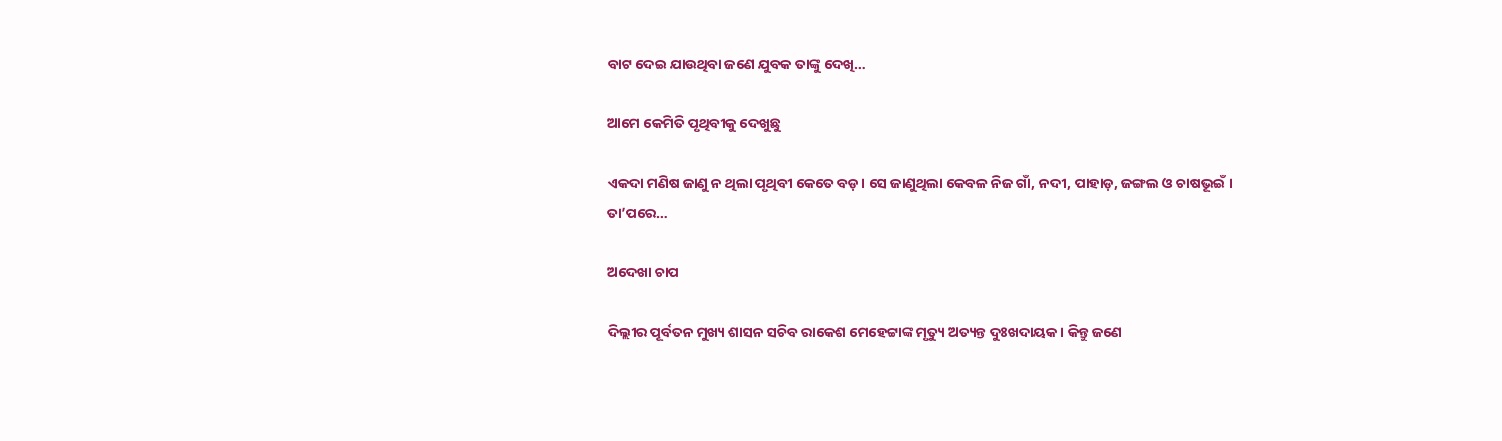ବାଟ ଦେଇ ଯାଉଥିବା ଜଣେ ଯୁବକ ତାଙ୍କୁ ଦେଖି…

ଆମେ କେମିତି ପୃଥିବୀକୁ ଦେଖୁଛୁ

ଏକଦା ମଣିଷ ଜାଣୁ ନ ଥିଲା ପୃଥିବୀ କେତେ ବଡ଼। ସେ ଜାଣୁଥିଲା କେବଳ ନିଜ ଗାଁ, ନଦୀ, ପାହାଡ଼, ଜଙ୍ଗଲ ଓ ଚାଷଭୂଇଁ । ତା’ପରେ…

ଅଦେଖା ଚାପ

ଦିଲ୍ଲୀର ପୂର୍ବତନ ମୁଖ୍ୟ ଶାସନ ସଚିବ ରାକେଶ ମେହେଟ୍ଟାଙ୍କ ମୃତ୍ୟୁ ଅତ୍ୟନ୍ତ ଦୁଃଖଦାୟକ। କିନ୍ତୁ ଜଣେ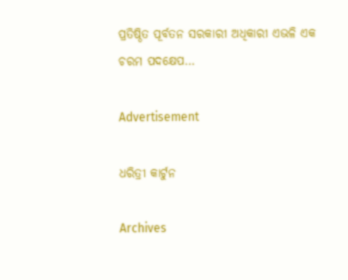ପ୍ରତିଷ୍ଠିତ ପୂର୍ବତନ ସରକାରୀ ଅଧିକାରୀ ଏଭଳି ଏକ ଚରମ ପଦକ୍ଷେପ…

Advertisement

ଧରିତ୍ରୀ କାର୍ଟୁନ

Archives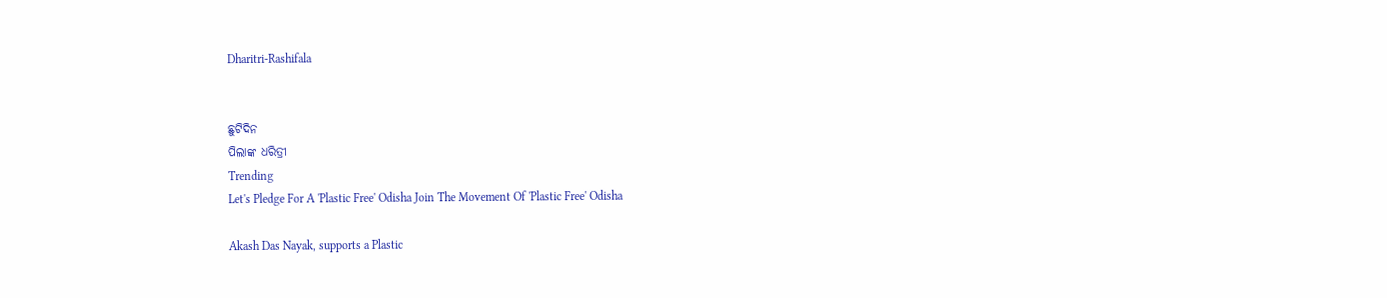Dharitri-Rashifala


ଛୁଟିଦିନ
ପିଲାଙ୍କ ଧରିତ୍ରୀ
Trending
Let's Pledge For A 'Plastic Free' Odisha Join The Movement Of 'Plastic Free' Odisha

Akash Das Nayak, supports a Plastic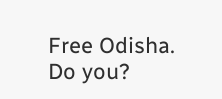Free Odisha. Do you?